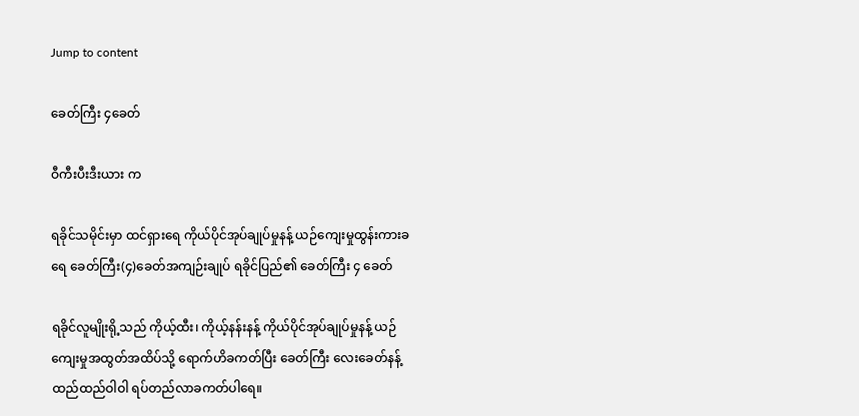Jump to content

ခေတ်ကြီး ၄ခေတ်

ဝီကီးပီးဒီးယား က

ရခိုင်သမိုင်းမှာ ထင်ရှားရေ ကိုယ်ပိုင်အုပ်ချုပ်မှုနန့် ယဉ်ကျေးမှုထွန်းကားခရေ ခေတ်ကြီး(၄)ခေတ်အကျဉ်းချုပ် ရခိုင်ပြည်၏ ခေတ်ကြီး ၄ ခေတ်

ရခိုင်လူမျိုးရို့သည် ကိုယ့်ထီး၊ ကိုယ့်နန်းနန့် ကိုယ်ပိုင်အုပ်ချုပ်မှုနန့် ယဉ်ကျေးမှုအထွတ်အထိပ်သို့ ရောက်ဟိခကတ်ပြီး ခေတ်ကြီး လေးခေတ်နန့် ထည်ထည်ဝါဝါ ရပ်တည်လာခကတ်ပါရေ။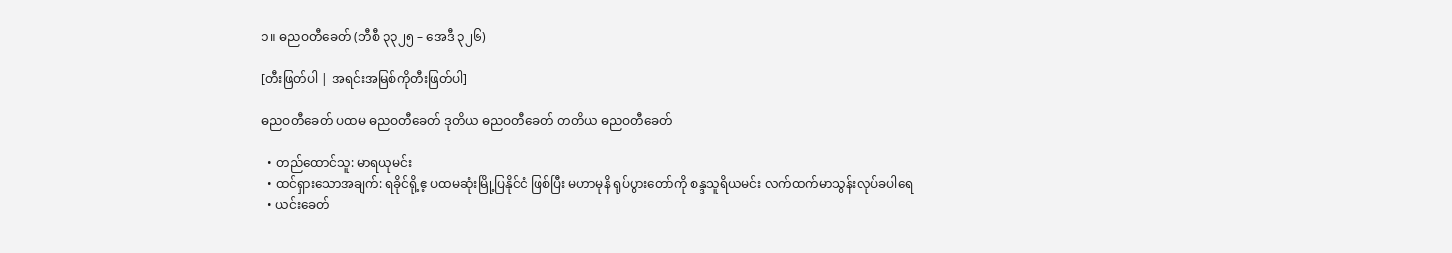၁။ ဓညဝတီခေတ် (ဘီစီ ၃၃၂၅ – အေဒီ ၃၂၆)

[တီးဖြတ်ပါ | အရင်းအမြစ်ကိုတီးဖြတ်ပါ]

ဓညဝတီခေတ် ပထမ ဓညဝတီခေတ် ဒုတိယ ဓညဝတီခေတ် တတိယ ဓညဝတီခေတ်

  • တည်ထောင်သူ: မာရယုမင်း
  • ထင်ရှားသောအချက်: ရခိုင်ရို့ဧ့ ပထမဆုံးမြို့ပြနိုင်ငံ ဖြစ်ပြီး မဟာမုနိ ရုပ်ပွားတော်ကို စန္ဒသူရိယမင်း လက်ထက်မာသွန်းလုပ်ခပါရေ
  • ယင်းခေတ်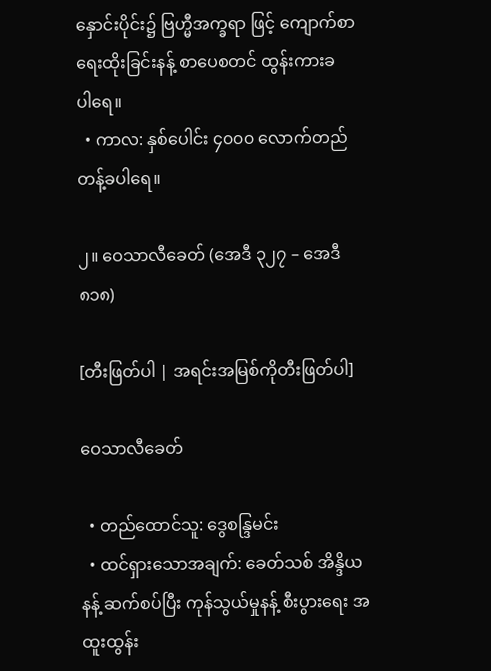နှောင်းပိုင်း၌ ဗြဟ္မီအက္ခရာ ဖြင့် ကျောက်စာရေးထိုးခြင်းနန့် စာပေစတင် ထွန်းကားခပါ‌ရေ။
  • ကာလ: နှစ်ပေါင်း ၄၀၀၀ လောက်တည်တန့်ခပါ‌ရေ။

၂။ ဝေသာလီခေတ် (အေဒီ ၃၂၇ – အေဒီ ၈၁၈)

[တီးဖြတ်ပါ | အရင်းအမြစ်ကိုတီးဖြတ်ပါ]

ဝေသာလီခေတ်

  • တည်ထောင်သူ: ဒွေစန္ဒြမင်း
  • ထင်ရှားသောအချက်: ခေတ်သစ် အိန္ဒိယနန့် ဆက်စပ်ပြီး ကုန်သွယ်မှုနန့် စီးပွားရေး အထူးထွန်း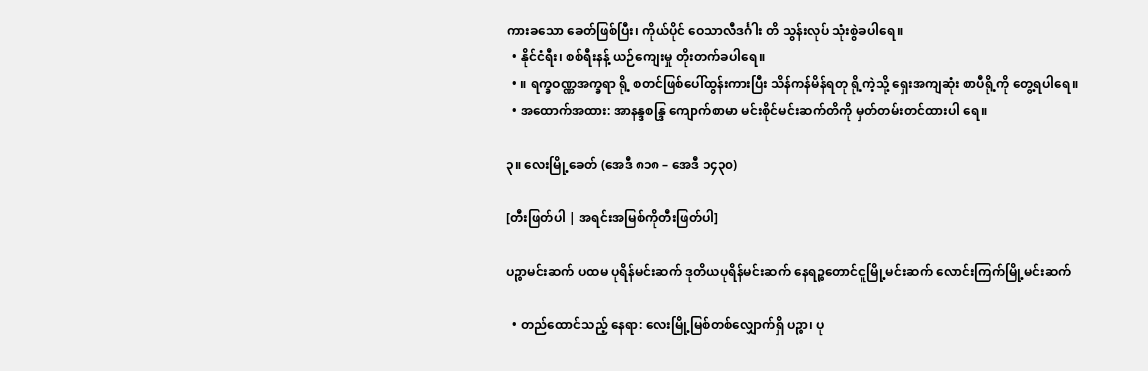ကားခသော ခေတ်ဖြစ်ပြီး၊ ကိုယ်ပိုင် ဝေသာလီဒင်္ဂါး တိ သွန်းလုပ် သုံးစွဲခပါရေ။
  • နိုင်ငံရီး၊ စစ်ရီးနန့် ယဉ်ကျေးမှု တိုးတက်ခပါရေ။
  • ။ ရက္ခဝဏ္ဏအက္ခရာ ရို့ စတင်ဖြစ်ပေါ်ထွန်းကားပြီး သိန်ကန်မိန်ရတု ရို့ကဲ့သို့ ရှေးအကျဆုံး စာပီရို့ကို တွေ့ရပါရေ။
  • အထောက်အထား: အာနန္ဒစန္ဒြ ကျောက်စာမာ မင်းစိုင်မင်းဆက်တိကို မှတ်တမ်းတင်ထားပါ ရေ။

၃။ လေးမြို့ခေတ် (အေဒီ ၈၁၈ – အေဒီ ၁၄၃၀)

[တီးဖြတ်ပါ | အရင်းအမြစ်ကိုတီးဖြတ်ပါ]

ပဉ္စာမင်းဆက် ပထမ ပုရိန်မင်းဆက် ဒုတိယပုရိန်မင်းဆက် နေရဉ္စတောင်ငူမြို့မင်းဆက် လောင်းကြက်မြို့မင်းဆက်

  • တည်ထောင်သည့် နေရာ: လေးမြို့မြစ်တစ်လျှောက်ရှိ ပဉ္စာ၊ ပု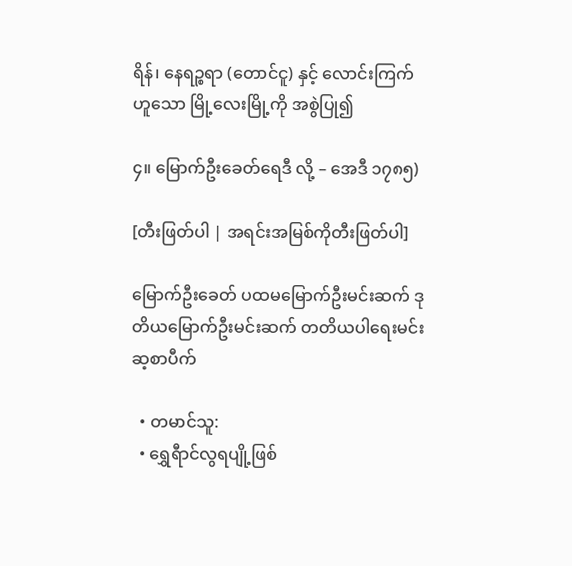ရိန်၊ နေရဉ္စရာ (တောင်ငူ) နှင့် လောင်းကြက် ဟူသော မြို့လေးမြို့ကို အစွဲပြု၍

၄။ မြောက်ဦးခေတ်ရေဒီ လို့ – အေဒီ ၁၇၈၅)

[တီးဖြတ်ပါ | အရင်းအမြစ်ကိုတီးဖြတ်ပါ]

မြောက်ဦးခေတ် ပထမမြောက်ဦးမင်းဆက် ဒုတိယမြောက်ဦးမင်းဆက် တတိယပါရေးမင်းဆ့စာပီက်

  • တမာင်သူ:
  • ရွှေရီာင်လွရပျို့ဖြစ်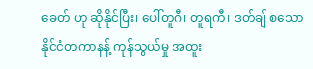ခေတ် ဟု ဆိုနိုင်ပြီး၊ ပေါ်တူဂီ၊ တူရကီ၊ ဒတ်ချ် စသော နိုင်ငံတကာနန့် ကုန်သွယ်မှု အထူး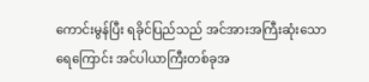ကောင်းမွန်ပြီး ရခိုင်ပြည်သည် အင်အားအကြီးဆုံးသော ရေကြောင်း အင်ပါယာကြီးတစ်ခုအ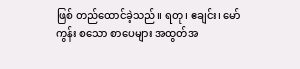ဖြစ် တည်ထောင်ခဲ့သည်။ ရတု၊ ဧချင်း၊ မော်ကွန်း စသော စာပေများ အထွတ်အ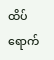ထိပ် ရောက်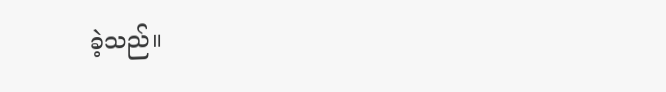ခဲ့သည်။